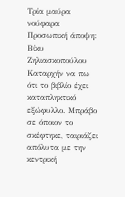Τρία μαύρα νούφαρα
Προσωπική άποψη: Βίκυ Ζηλιασκοπούλου
Καταρχήν να πω ότι το βιβλίο έχει καταπληκτικό εξώφυλλο. Μπράβο σε όποιον το σκέφτηκε, ταιριάζει απόλυτα με την κεντρική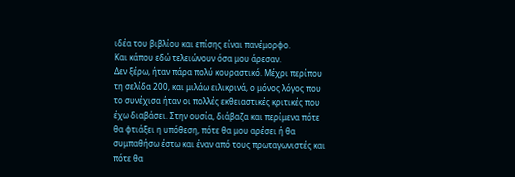ιδέα του βιβλίου και επίσης είναι πανέμορφο.
Και κάπου εδώ τελειώνουν όσα μου άρεσαν.
Δεν ξέρω, ήταν πάρα πολύ κουραστικό. Μέχρι περίπου τη σελίδα 200, και μιλάω ειλικρινά, ο μόνος λόγος που το συνέχισα ήταν οι πολλές εκθειαστικές κριτικές που έχω διαβάσει. Στην ουσία, διάβαζα και περίμενα πότε θα φτιάξει η υπόθεση, πότε θα μου αρέσει ή θα συμπαθήσω έστω και έναν από τους πρωταγωνιστές και πότε θα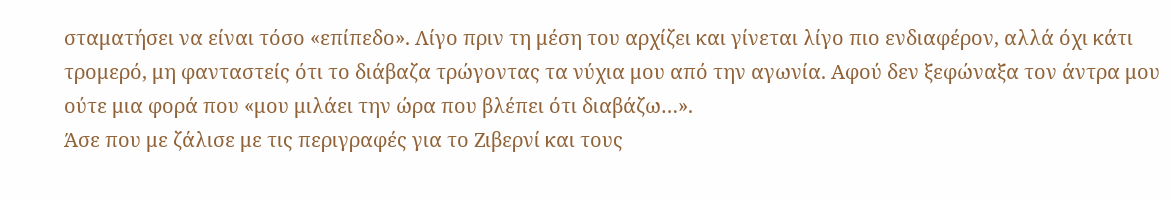σταματήσει να είναι τόσο «επίπεδο». Λίγο πριν τη μέση του αρχίζει και γίνεται λίγο πιο ενδιαφέρον, αλλά όχι κάτι τρομερό, μη φανταστείς ότι το διάβαζα τρώγοντας τα νύχια μου από την αγωνία. Αφού δεν ξεφώναξα τον άντρα μου ούτε μια φορά που «μου μιλάει την ώρα που βλέπει ότι διαβάζω…».
Άσε που με ζάλισε με τις περιγραφές για το Ζιβερνί και τους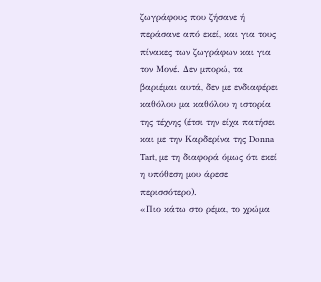ζωγράφους που ζήσανε ή περάσανε από εκεί, και για τους πίνακες των ζωγράφων και για τον Μονέ. Δεν μπορώ, τα βαριέμαι αυτά, δεν με ενδιαφέρει καθόλου μα καθόλου η ιστορία της τέχνης (έτσι την είχα πατήσει και με την Καρδερίνα της Donna Tart, με τη διαφορά όμως ότι εκεί η υπόθεση μου άρεσε περισσότερο).
«Πιο κάτω στο ρέμα, το χρώμα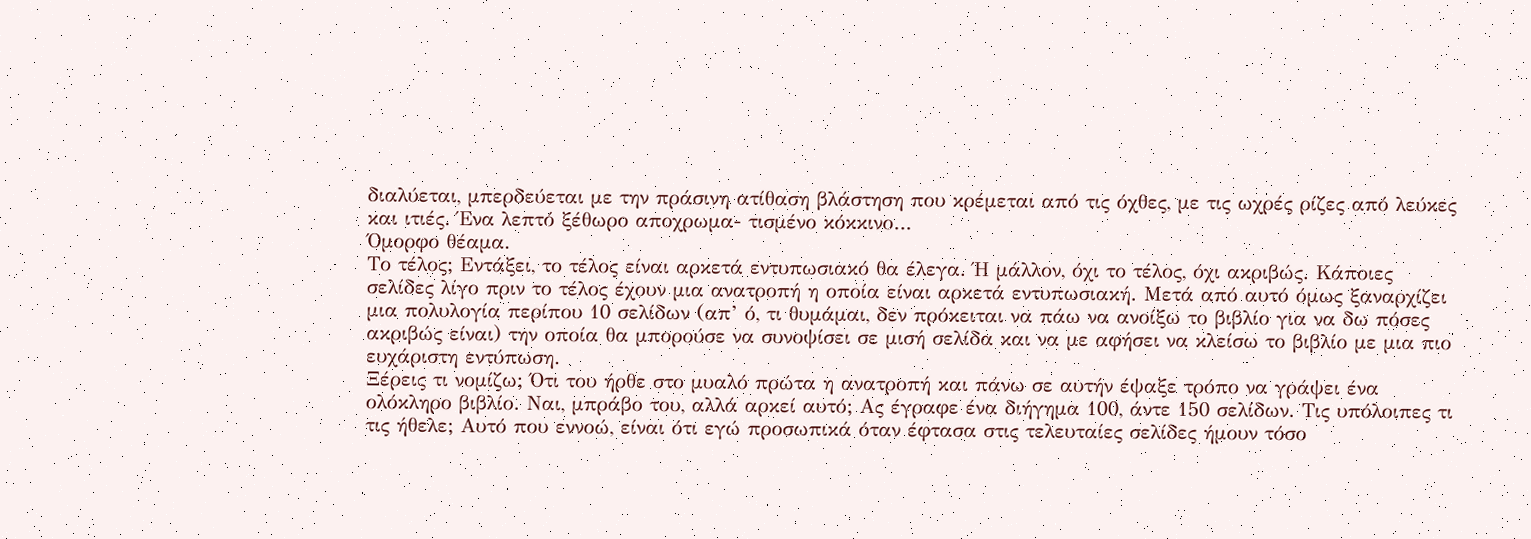διαλύεται, μπερδεύεται με την πράσινη ατίθαση βλάστηση που κρέμεται από τις όχθες, με τις ωχρές ρίζες από λεύκες και ιτιές. Ένα λεπτό ξέθωρο αποχρωμα- τισμένο κόκκινο…
Όμορφο θέαμα.
Το τέλος; Εντάξει, το τέλος είναι αρκετά εντυπωσιακό θα έλεγα. Ή μάλλον, όχι το τέλος, όχι ακριβώς. Κάποιες σελίδες λίγο πριν το τέλος έχουν μια ανατροπή η οποία είναι αρκετά εντυπωσιακή. Μετά από αυτό όμως ξαναρχίζει μια πολυλογία περίπου 10 σελίδων (απ’ ό, τι θυμάμαι, δεν πρόκειται να πάω να ανοίξω το βιβλίο για να δω πόσες ακριβώς είναι) την οποία θα μπορούσε να συνοψίσει σε μισή σελίδα και να με αφήσει να κλείσω το βιβλίο με μια πιο ευχάριστη εντύπωση.
Ξέρεις τι νομίζω; Ότι του ήρθε στο μυαλό πρώτα η ανατροπή και πάνω σε αυτήν έψαξε τρόπο να γράψει ένα ολόκληρο βιβλίο. Ναι, μπράβο του, αλλά αρκεί αυτό; Ας έγραφε ένα διήγημα 100, άντε 150 σελίδων. Τις υπόλοιπες τι τις ήθελε; Αυτό που εννοώ, είναι ότι εγώ προσωπικά όταν έφτασα στις τελευταίες σελίδες ήμουν τόσο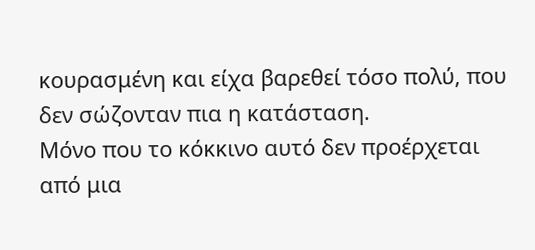κουρασμένη και είχα βαρεθεί τόσο πολύ, που δεν σώζονταν πια η κατάσταση.
Μόνο που το κόκκινο αυτό δεν προέρχεται από μια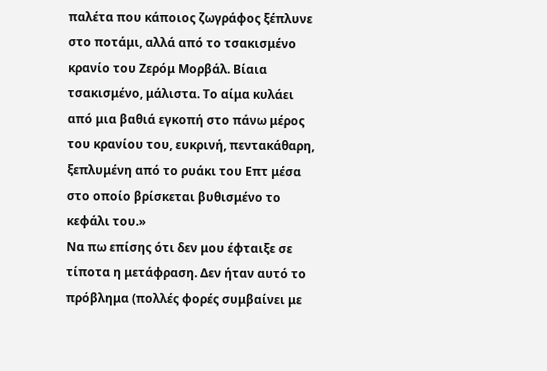παλέτα που κάποιος ζωγράφος ξέπλυνε στο ποτάμι, αλλά από το τσακισμένο κρανίο του Ζερόμ Μορβάλ. Βίαια τσακισμένο, μάλιστα. Το αίμα κυλάει από μια βαθιά εγκοπή στο πάνω μέρος του κρανίου του, ευκρινή, πεντακάθαρη, ξεπλυμένη από το ρυάκι του Επτ μέσα στο οποίο βρίσκεται βυθισμένο το κεφάλι του.»
Να πω επίσης ότι δεν μου έφταιξε σε τίποτα η μετάφραση. Δεν ήταν αυτό το πρόβλημα (πολλές φορές συμβαίνει με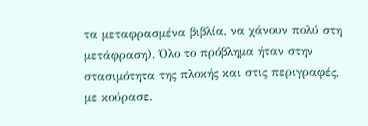τα μεταφρασμένα βιβλία, να χάνουν πολύ στη μετάφραση). Όλο το πρόβλημα ήταν στην στασιμότητα της πλοκής και στις περιγραφές, με κούρασε.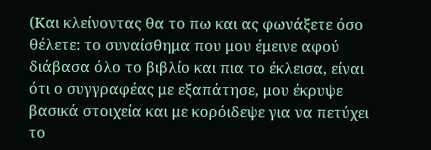(Και κλείνοντας θα το πω και ας φωνάξετε όσο θέλετε: το συναίσθημα που μου έμεινε αφού διάβασα όλο το βιβλίο και πια το έκλεισα, είναι ότι ο συγγραφέας με εξαπάτησε, μου έκρυψε βασικά στοιχεία και με κορόιδεψε για να πετύχει το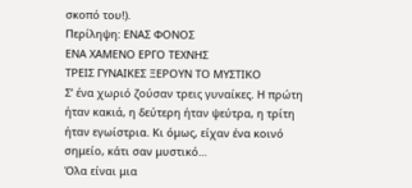σκοπό του!).
Περίληψη: ΕΝΑΣ ΦΟΝΟΣ
ΕΝΑ ΧΑΜΕΝΟ ΕΡΓΟ ΤΕΧΝΗΣ
ΤΡΕΙΣ ΓΥΝΑΙΚΕΣ ΞΕΡΟΥΝ ΤΟ ΜΥΣΤΙΚΟ
Σ’ ένα χωριό ζούσαν τρεις γυναίκες. Η πρώτη ήταν κακιά, η δεύτερη ήταν ψεύτρα, η τρίτη ήταν εγωίστρια. Κι όμως, είχαν ένα κοινό σημείο, κάτι σαν μυστικό…
Όλα είναι μια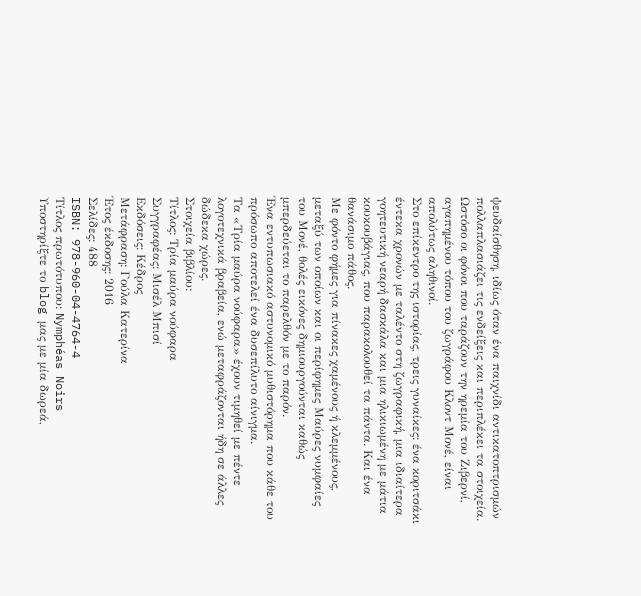ψευδαίσθηση, ιδίως όταν ένα παιχνίδι αντικατοπτρισμών πολλαπλασιάζει τις ενδείξεις και περιπλέκει τα στοιχεία.
Ωστόσο οι φόνοι που ταράζουν την ηρεμία του Ζιβερνί, αγαπημένου τόπου του ζωγράφου Κλοντ Μονέ, είναι απολύτως αληθινοί.
Στο επίκεντρο της ιστορίας, τρεις γυναίκες: ένα κοριτσάκι έντεκα χρονών με ταλέντο στη ζωγραφική, μια ιδιαίτερα γοητευτική νεαρή δασκάλα και μια ηλικιωμένη με μάτια κουκουβάγιας, που παρακολουθεί τα πάντα. Και ένα θανάσιμο πάθος.
Με φόντο φήμες για πίνακες χαμένους ή κλεμμένους, μεταξύ των οποίων και οι περίφημες Μαύρες νυμφαίες του Μονέ, θολές εικόνες δημιουργούνται καθώς μπερδεύεται το παρελθόν με το παρόν.
Ένα εντυπωσιακό αστυνομικό μυθιστόρημα που κάθε του πρόσωπο αποτελεί ένα δυσεπίλυτο αίνιγμα.
Τα «Τρία μαύρα νούφαρα» έχουν τιμηθεί με πέντε λογοτεχνικά βραβεία, ενώ μεταφράζονται ήδη σε άλλες δώδεκα χώρες.
Στοιχεία βιβλίου:
Τίτλος: Τρία μαύρα νούφαρα
Συγγραφέας: Μισέλ Μπισί
Εκδόσεις: Κέδρος
Μετάφραση: Γούλα Κατερίνα
Έτος έκδοσης: 2016
Σελίδες: 488
ISBN: 978-960-04-4764-4
Τίτλος πρωτότυπου: Nymphéas Noirs
Υποστηρίξτε το blog μας με μία δωρεά,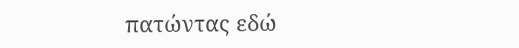πατώντας εδώ